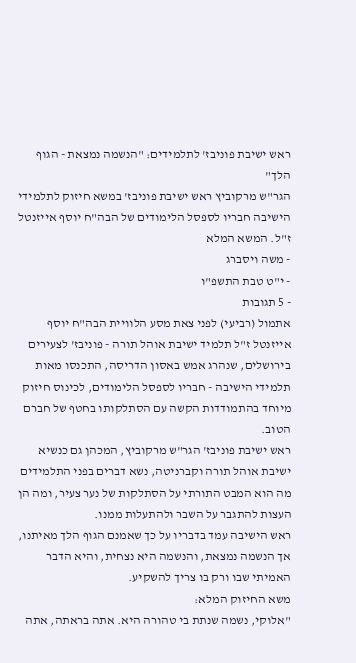ראש ישיבת פוניבז' לתלמידים: "הנשמה נמצאת - הגוף הלך"
הגר"ש מרקוביץ ראש ישיבת פוניבז' במשא חיזוק לתלמידי הישיבה חבריו לספסל הלימודים של הבה"ח יוסף אייזנטל ז"ל. המשא המלא
- משה ויסברג
- י"ט טבת התשפ"ו
- 5 תגובות
אתמול (רביעי) לפני צאת מסע הלוויית הבה"ח יוסף אייזנטל ז"ל תלמיד ישיבת אוהל תורה - פוניבז' לצעירים בירושלים, שנהרג אמש באסון הדריסה, התכנסו מאות תלמידי הישיבה - חבריו לספסל הלימודים, לכינוס חיזוק מיוחד בהתמודדות הקשה עם הסתלקותו בחטף של חברם הטוב.
ראש ישיבת פוניבז' הגר"ש מרקוביץ, המכהן גם כנשיא ישיבת אוהל תורה וקברניטה, נשא דברים בפני התלמידים מה הוא המבט התורתי על הסתלקות של נער צעיר, ומה הן העצות להתגבר על השבר ולהתעלות ממנו.
ראש הישיבה עמד בדבריו על כך שאמנם הגוף הלך מאיתנו, אך הנשמה נמצאת, והנשמה היא נצחית, והיא הדבר האמיתי שבו ורק בו צריך להשקיע.
משא החיזוק המלא:
"אלוקי, נשמה שנתת בי טהורה היא. אתה בראתה, אתה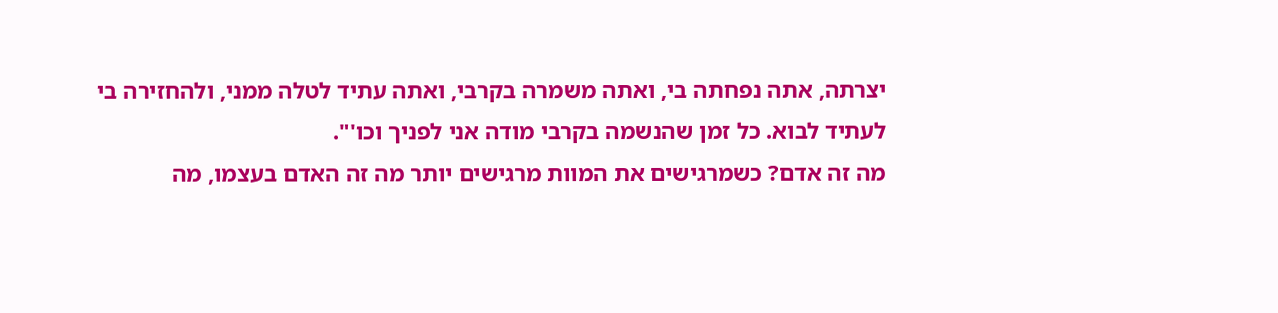יצרתה, אתה נפחתה בי, ואתה משמרה בקרבי, ואתה עתיד לטלה ממני, ולהחזירה בי לעתיד לבוא. כל זמן שהנשמה בקרבי מודה אני לפניך וכו'".
מה זה אדם? כשמרגישים את המוות מרגישים יותר מה זה האדם בעצמו, מה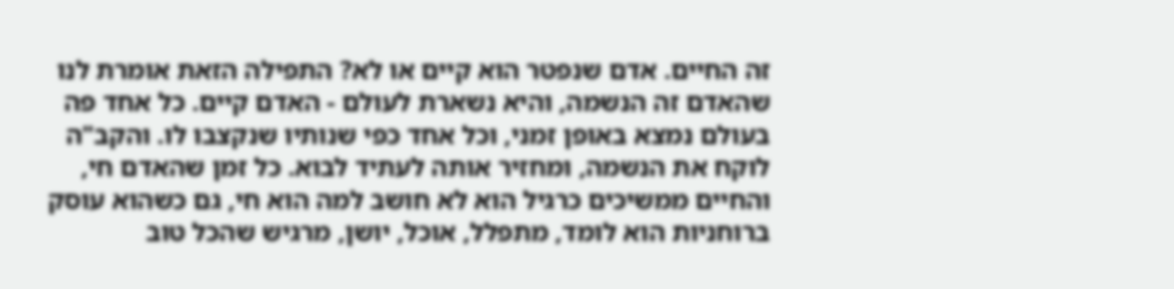זה החיים. אדם שנפטר הוא קיים או לא? התפילה הזאת אומרת לנו שהאדם זה הנשמה, והיא נשארת לעולם - האדם קיים. כל אחד פה בעולם נמצא באופן זמני, וכל אחד כפי שנותיו שנקצבו לו. והקב"ה לוקח את הנשמה, ומחזיר אותה לעתיד לבוא. כל זמן שהאדם חי, והחיים ממשיכים כרגיל הוא לא חושב למה הוא חי, גם כשהוא עוסק ברוחניות הוא לומד, מתפלל, אוכל, יושן, מרגיש שהכל טוב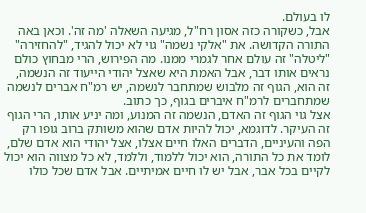לו בעולם.
אבל, כשקורה כזה אסון רח"ל, מגיעה השאלה 'מה זה'. וכאן באה התורה הקדושה. את "אלקי נשמה" גוי לא יכול להגיד, "להחזירה" "ליטלה" זה עולם אחר לגמרי ממנו. מה הפירוש, הרי מבחוץ כולם נראים אותו דבר, אבל האמת היא שאצל יהודי הייעוד זה הנשמה, זה הוא, הגוף זה מלבוש שמתחבר לנשמה, יש רמ"ח אברים לנשמה שמתחברים לרמ"ח איברים בגוף, כך כתוב.
אצל גוי הגוף זה האדם, הנשמה זה המנוע, ומה יניע אותו, הרי הגוף זה העיקר. לדוגמא, יכול להיות אדם שהוא משותק ברוב גופו רק הפה והעיניים, הדברים האלו חיים אצלו, אצל יהודי הוא אדם שלם, לומד את כל התורה, הוא יכול ללמוד, וללמד, לא כל מצווה הוא יכול לקיים בכל אבר, אבל יש לו חיים אמיתיים. אבל אדם שכל כולו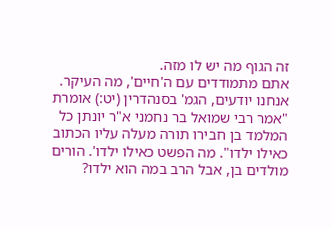זה הגוף מה יש לו מזה.
אתם מתמודדים עם ה'חיים', מה העיקר. אנחנו יודעים, הגמ' בסנהדרין (יט:) אומרת "אמר רבי שמואל בר נחמני א"ר יונתן כל המלמד בן חבירו תורה מעלה עליו הכתוב כאילו ילדו". מה הפשט כאילו ילדו'. הורים מולדים בן, אבל הרב במה הוא ילדו?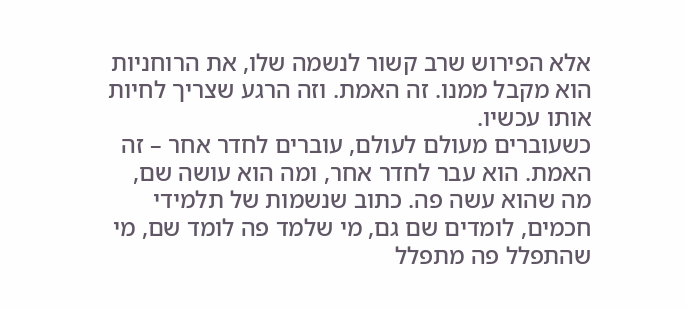אלא הפירוש שרב קשור לנשמה שלו, את הרוחניות הוא מקבל ממנו. זה האמת. וזה הרגע שצריך לחיות אותו עכשיו.
כשעוברים מעולם לעולם, עוברים לחדר אחר – זה האמת. הוא עבר לחדר אחר, ומה הוא עושה שם, מה שהוא עשה פה. כתוב שנשמות של תלמידי חכמים, לומדים שם גם, מי שלמד פה לומד שם, מי שהתפלל פה מתפלל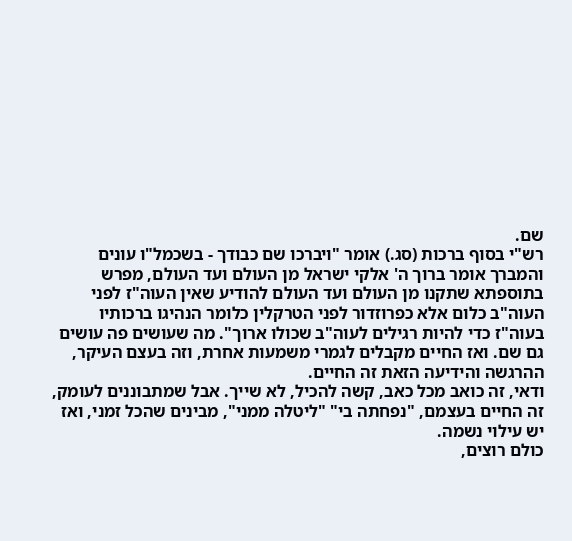שם.
רש"י בסוף ברכות (סג.) אומר "ויברכו שם כבודך - בשכמל"ו עונים והמברך אומר ברוך ה' אלקי ישראל מן העולם ועד העולם, מפרש בתוספתא שתקנו מן העולם ועד העולם להודיע שאין העוה"ז לפני העוה"ב כלום אלא כפרוזדור לפני הטרקלין כלומר הנהיגו ברכותיו בעוה"ז כדי להיות רגילים לעוה"ב שכולו ארוך". מה שעושים פה עושים גם שם. ואז החיים מקבלים לגמרי משמעות אחרת, וזה בעצם העיקר, ההרגשה והידיעה הזאת זה החיים.
ודאי, זה כואב מכל כאב, קשה להכיל, לא שייך. אבל שמתבוננים לעומק, זה החיים בעצמם, "נפחתה בי" "ליטלה ממני", מבינים שהכל זמני, ואז יש עילוי נשמה.
כולם רוצים,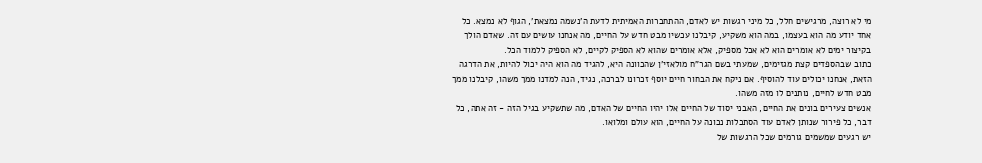מי לא רוצה, מרגישים חלל, כל מיני רגשות יש לאדם, ההתחברות האמיתית לדעת ה'נשמה נמצאת', הגוף לא נמצא. כל אחד יודע מה הוא בעצמו, במה הוא משקיע, קיבלנו עכשיו מבט חדש על החיים, מה אנחנו עושים עם זה. שאדם הולך בקיצור ימים לא אומרים הוא לא אכל מספיק, אלא אומרים שהוא לא הספיק לקיים, לא הספיק ללמוד הכל.
כתוב שבהספדים קצת מגזימים, שמעתי בשם הגר"ח מולאזי'ן שהכוונה היא, להגיד מה הוא היה יכול להיות, את הדרגה הזאת, אנחנו יכולים עוד להוסיף. אם ניקח את הבחור חיים יוסף זכרונו לברכה, נגיד, הנה למדנו ממך משהו, קיבלנו ממך מבט חדש לחיים, נותנים לו מזה משהו.
אנשים צעירים בונים את החיים, האבני יסוד של החיים אלו יהיו החיים של האדם, מה שתשקיע בגיל הזה - זה אתה, כל דבר, כל פירור שנותן לאדם עוד הסתכלות נכונה על החיים, הוא עולם ומלואו.
יש רגעים שמשמים גורמים שכל הרגשות של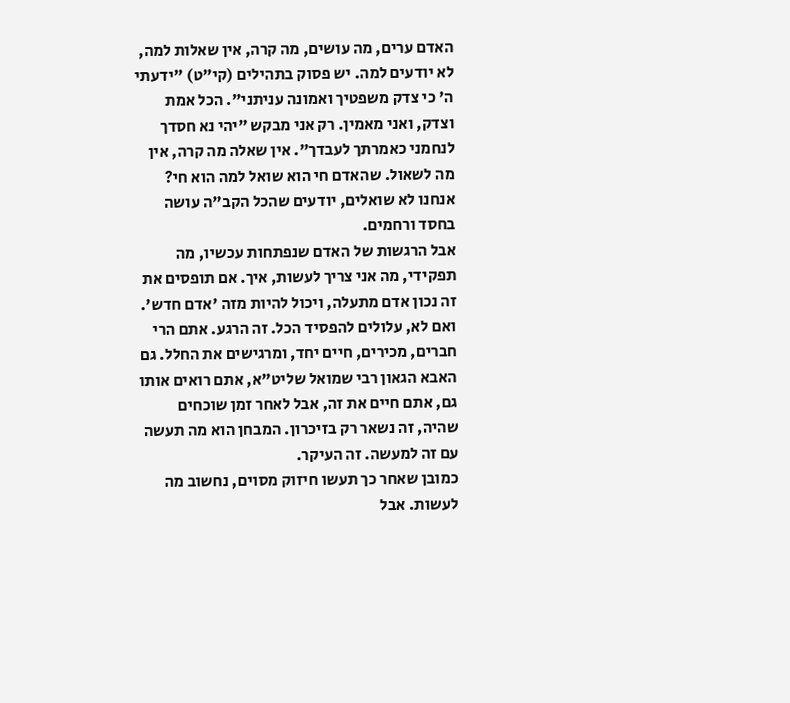האדם ערים, מה עושים, מה קרה, אין שאלות למה, לא יודעים למה. יש פסוק בתהילים (קי"ט) "ידעתי ה' כי צדק משפטיך ואמונה עניתני". הכל אמת וצדק, ואני מאמין. רק אני מבקש "יהי נא חסדך לנחמני כאמרתך לעבדך". אין שאלה מה קרה, אין מה לשאול. שהאדם חי הוא שואל למה הוא חי? אנחנו לא שואלים, יודעים שהכל הקב"ה עושה בחסד ורחמים.
אבל הרגשות של האדם שנפתחות עכשיו, מה תפקידי, מה אני צריך לעשות, איך. אם תופסים את זה נכון אדם מתעלה, ויכול להיות מזה 'אדם חדש'. ואם לא, עלולים להפסיד הכל. זה הרגע. אתם הרי חברים, מכירים, חיים יחד, ומרגישים את החלל. גם האבא הגאון רבי שמואל שליט"א, אתם רואים אותו גם, אתם חיים את זה, אבל לאחר זמן שוכחים שהיה, זה נשאר רק בזיכרון. המבחן הוא מה תעשה עם זה למעשה. זה העיקר.
כמובן שאחר כך תעשו חיזוק מסוים, נחשוב מה לעשות. אבל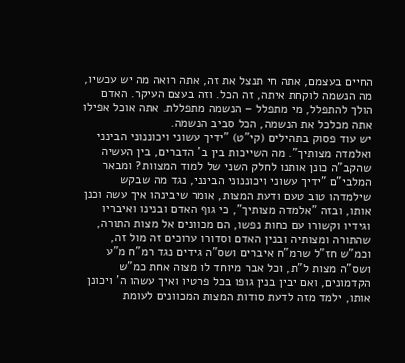החיים בעצמם, אתה חי תנצל את זה, אתה רואה מה יש עכשיו, מה הנשמה לוקחת איתה, זה הכל. וזה בעצם העיקר. האדם הולך להתפלל, מי מתפלל – הנשמה מתפללת. אתה אוכל אפילו אתה מכלכל את הנשמה, הכל סביב הנשמה.
יש עוד פסוק בתהילים (קי"ט) "ידיך עשוני ויכוננוני הבינני ואלמדה מצותיך". מה השייכות בין ב' הדברים, בין העשיה שהקב"ה כונן אותנו לחלק השני של למוד המצוות? ומבאר המלבי"ם "ידיך עשוני ויכוננוני הבינני, נגד מה שבקש שילמדהו טוב טעם ודעת המצות, אומר שיבינהו איך עשה וכנן אותו, ובזה "אלמדה מצותיך", כי גוף האדם ובנינו ואיבריו וגידיו וקשורו עם כחות נפשו, הם מכוונים אל מצות התורה, שהתורה ומצותיה ובנין האדם וסדורו ערוכים זה מול זה, וכמ"ש חז"ל שרמ"ח איברים ושס"ה גידים נגד רמ"ח מ"ע ושס"ה מצות ל"ת, וכל אבר מיוחד לו מצוה אחת כמ"ש הקדמונים, ואם יבין בנין גופו בכל פרטיו ואיך עשהו ה' ויכונן אותו, ילמד מזה לדעת סודות המצות המכוונים לעומת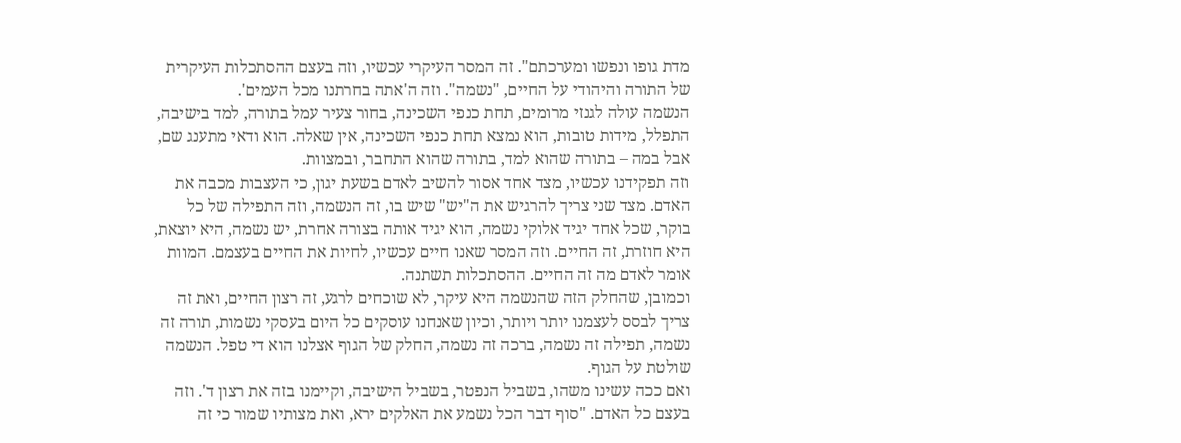מדת גופו ונפשו ומערכתם". זה המסר העיקרי עכשיו, וזה בעצם ההסתכלות העיקרית של התורה והיהודי על החיים, "נשמה". וזה ה'אתה בחרתנו מכל העמים'.
הנשמה עולה לגנזי מרומים, תחת כנפי השכינה, בחור צעיר עמל בתורה, למד בישיבה, התפלל, מידות טובות, הוא נמצא תחת כנפי השכינה, אין שאלה. הוא ודאי מתענג שם, אבל במה – בתורה שהוא למד, בתורה שהוא התחבר, ובמצוות.
וזה תפקידנו עכשיו, מצד אחד אסור להשיב לאדם בשעת יגון, כי העצבות מכבה את האדם. מצד שני צריך להרגיש את ה"יש" שיש בו, זה הנשמה, וזה התפילה של כל בוקר, שכל אחד יגיד אלוקי נשמה, הוא יגיד אותה בצורה אחרת, יש נשמה, היא יוצאת, היא חוזרת, זה החיים. וזה המסר שאנו חיים עכשיו, לחיות את החיים בעצמם. המוות אומר לאדם מה זה החיים. ההסתכלות תשתנה.
וכמובן, שהחלק הזה שהנשמה היא עיקר, לא שוכחים לרגע, זה רצון החיים, ואת זה צריך לבסס לעצמנו יותר ויותר, וכיון שאנחנו עוסקים כל היום בעסקי נשמות, תורה זה נשמה, תפילה זה נשמה, ברכה זה נשמה, החלק של הגוף אצלנו הוא די טפל. הנשמה שולטת על הגוף.
ואם ככה עשינו משהו, בשביל הנפטר, בשביל הישיבה, וקיימנו בזה את רצון ד'. וזה בעצם כל האדם. "סוף דבר הכל נשמע את האלקים ירא, ואת מצותיו שמור כי זה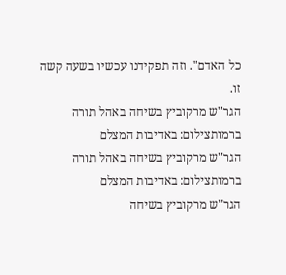כל האדם". וזה תפקידנו עכשיו בשעה קשה זו.
הגר"ש מרקוביץ בשיחה באהל תורה ברמותצילום: באדיבות המצלם
הגר"ש מרקוביץ בשיחה באהל תורה ברמותצילום: באדיבות המצלם
הגר"ש מרקוביץ בשיחה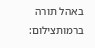באהל תורה ברמותצילום: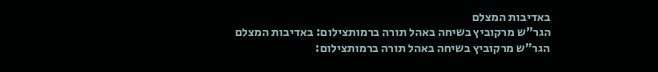באדיבות המצלם
הגר"ש מרקוביץ בשיחה באהל תורה ברמותצילום: באדיבות המצלם
הגר"ש מרקוביץ בשיחה באהל תורה ברמותצילום: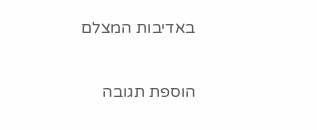באדיבות המצלם

הוספת תגובה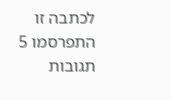לכתבה זו התפרסמו 5 תגובות